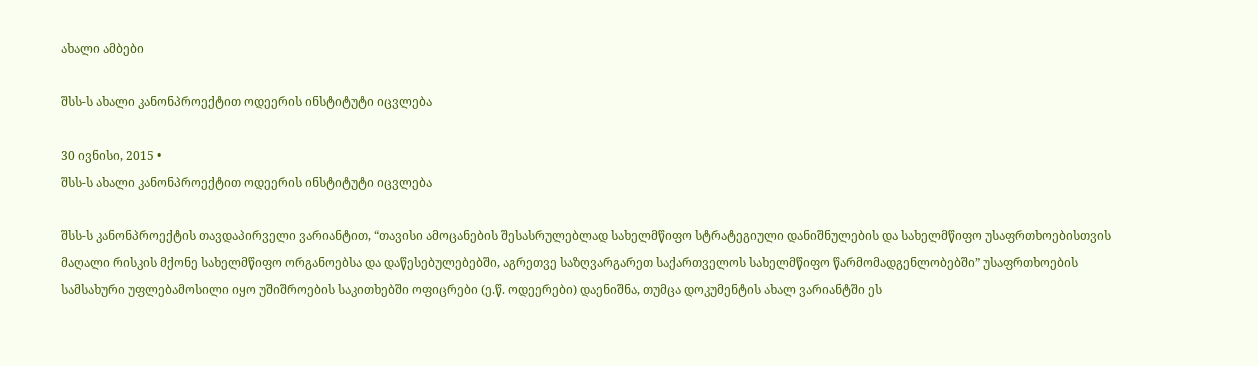ახალი ამბები

შსს-ს ახალი კანონპროექტით ოდეერის ინსტიტუტი იცვლება

30 ივნისი, 2015 •
შსს-ს ახალი კანონპროექტით ოდეერის ინსტიტუტი იცვლება

შსს-ს კანონპროექტის თავდაპირველი ვარიანტით, “თავისი ამოცანების შესასრულებლად სახელმწიფო სტრატეგიული დანიშნულების და სახელმწიფო უსაფრთხოებისთვის მაღალი რისკის მქონე სახელმწიფო ორგანოებსა და დაწესებულებებში, აგრეთვე საზღვარგარეთ საქართველოს სახელმწიფო წარმომადგენლობებში” უსაფრთხოების სამსახური უფლებამოსილი იყო უშიშროების საკითხებში ოფიცრები (ე.წ. ოდეერები) დაენიშნა, თუმცა დოკუმენტის ახალ ვარიანტში ეს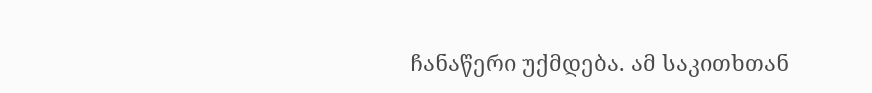ჩანაწერი უქმდება. ამ საკითხთან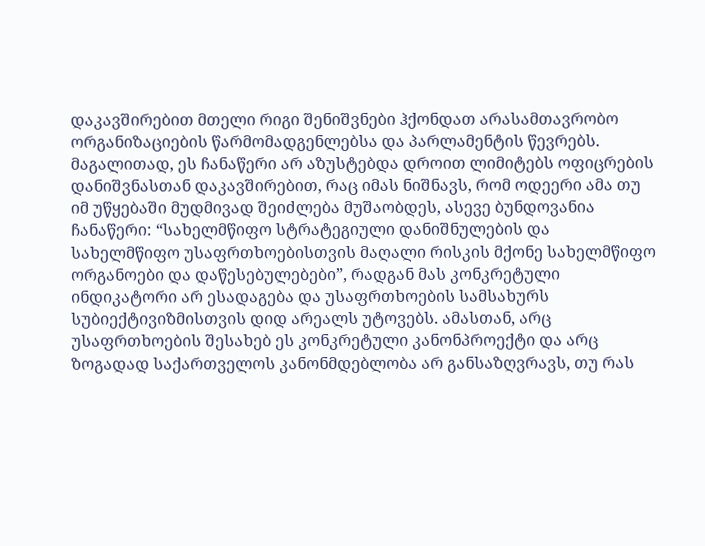დაკავშირებით მთელი რიგი შენიშვნები ჰქონდათ არასამთავრობო ორგანიზაციების წარმომადგენლებსა და პარლამენტის წევრებს. მაგალითად, ეს ჩანაწერი არ აზუსტებდა დროით ლიმიტებს ოფიცრების დანიშვნასთან დაკავშირებით, რაც იმას ნიშნავს, რომ ოდეერი ამა თუ იმ უწყებაში მუდმივად შეიძლება მუშაობდეს, ასევე ბუნდოვანია ჩანაწერი: “სახელმწიფო სტრატეგიული დანიშნულების და სახელმწიფო უსაფრთხოებისთვის მაღალი რისკის მქონე სახელმწიფო ორგანოები და დაწესებულებები”, რადგან მას კონკრეტული ინდიკატორი არ ესადაგება და უსაფრთხოების სამსახურს სუბიექტივიზმისთვის დიდ არეალს უტოვებს. ამასთან, არც უსაფრთხოების შესახებ ეს კონკრეტული კანონპროექტი და არც ზოგადად საქართველოს კანონმდებლობა არ განსაზღვრავს, თუ რას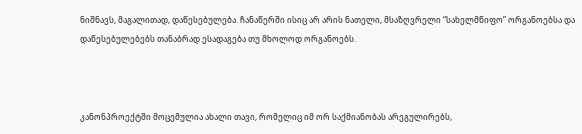ნიშნავს, მაგალითად, დაწესებულება. ჩანაწერში ისიც არ არის ნათელი, მსაზღვრელი “სახელმწიფო” ორგანოებსა და დაწესებულებებს თანაბრად ესადაგება თუ მხოლოდ ორგანოებს.



კანონპროექტში მოცემულია ახალი თავი, რომელიც იმ ორ საქმიანობას არეგულირებს,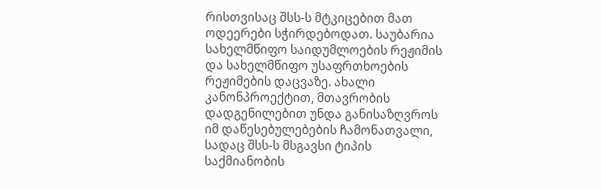რისთვისაც შსს-ს მტკიცებით მათ ოდეერები სჭირდებოდათ. საუბარია სახელმწიფო საიდუმლოების რეჟიმის და სახელმწიფო უსაფრთხოების რეჟიმების დაცვაზე. ახალი კანონპროექტით, მთავრობის დადგენილებით უნდა განისაზღვროს იმ დაწესებულებების ჩამონათვალი, სადაც შსს-ს მსგავსი ტიპის საქმიანობის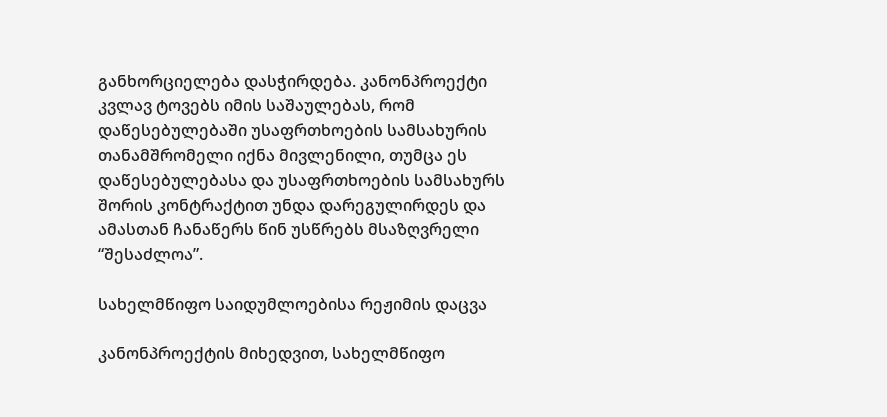განხორციელება დასჭირდება. კანონპროექტი კვლავ ტოვებს იმის საშაულებას, რომ დაწესებულებაში უსაფრთხოების სამსახურის თანამშრომელი იქნა მივლენილი, თუმცა ეს დაწესებულებასა და უსაფრთხოების სამსახურს შორის კონტრაქტით უნდა დარეგულირდეს და ამასთან ჩანაწერს წინ უსწრებს მსაზღვრელი “შესაძლოა”.

სახელმწიფო საიდუმლოებისა რეჟიმის დაცვა

კანონპროექტის მიხედვით, სახელმწიფო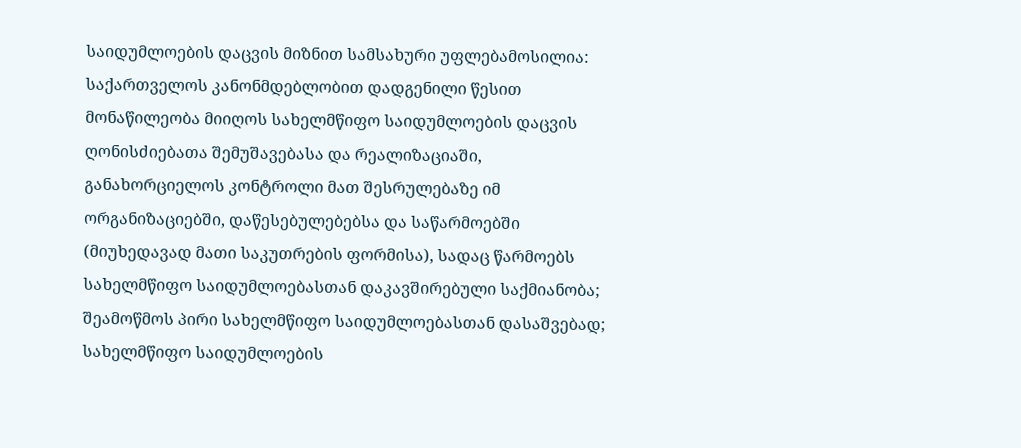საიდუმლოების დაცვის მიზნით სამსახური უფლებამოსილია: საქართველოს კანონმდებლობით დადგენილი წესით მონაწილეობა მიიღოს სახელმწიფო საიდუმლოების დაცვის ღონისძიებათა შემუშავებასა და რეალიზაციაში, განახორციელოს კონტროლი მათ შესრულებაზე იმ ორგანიზაციებში, დაწესებულებებსა და საწარმოებში (მიუხედავად მათი საკუთრების ფორმისა), სადაც წარმოებს სახელმწიფო საიდუმლოებასთან დაკავშირებული საქმიანობა; შეამოწმოს პირი სახელმწიფო საიდუმლოებასთან დასაშვებად; სახელმწიფო საიდუმლოების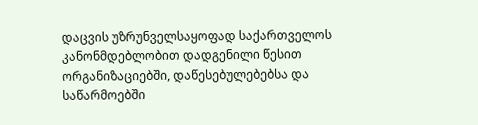დაცვის უზრუნველსაყოფად საქართველოს კანონმდებლობით დადგენილი წესით ორგანიზაციებში, დაწესებულებებსა და საწარმოებში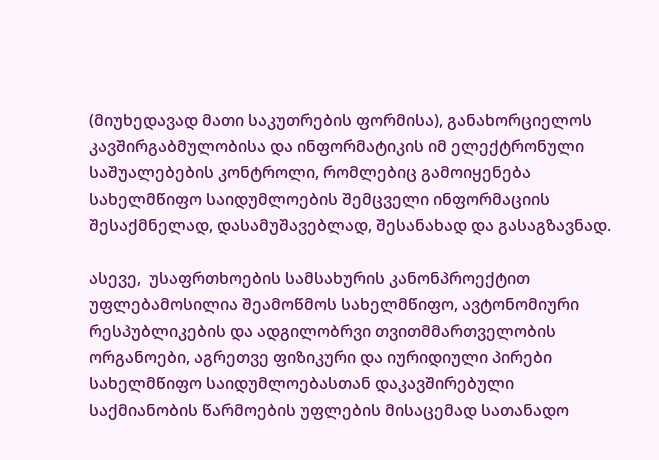(მიუხედავად მათი საკუთრების ფორმისა), განახორციელოს კავშირგაბმულობისა და ინფორმატიკის იმ ელექტრონული საშუალებების კონტროლი, რომლებიც გამოიყენება სახელმწიფო საიდუმლოების შემცველი ინფორმაციის შესაქმნელად, დასამუშავებლად, შესანახად და გასაგზავნად.

ასევე,  უსაფრთხოების სამსახურის კანონპროექტით უფლებამოსილია შეამოწმოს სახელმწიფო, ავტონომიური რესპუბლიკების და ადგილობრვი თვითმმართველობის ორგანოები, აგრეთვე ფიზიკური და იურიდიული პირები სახელმწიფო საიდუმლოებასთან დაკავშირებული საქმიანობის წარმოების უფლების მისაცემად სათანადო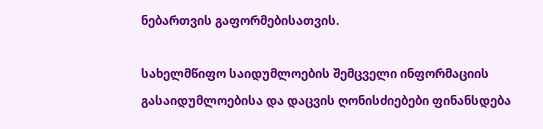ნებართვის გაფორმებისათვის.

სახელმწიფო საიდუმლოების შემცველი ინფორმაციის გასაიდუმლოებისა და დაცვის ღონისძიებები ფინანსდება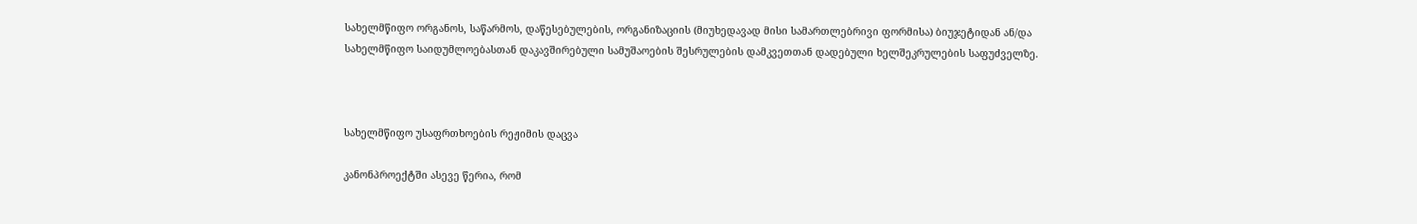სახელმწიფო ორგანოს, საწარმოს, დაწესებულების, ორგანიზაციის (მიუხედავად მისი სამართლებრივი ფორმისა) ბიუჯეტიდან ან/და სახელმწიფო საიდუმლოებასთან დაკავშირებული სამუშაოების შესრულების დამკვეთთან დადებული ხელშეკრულების საფუძველზე.



სახელმწიფო უსაფრთხოების რეჟიმის დაცვა

კანონპროექტში ასევე წერია, რომ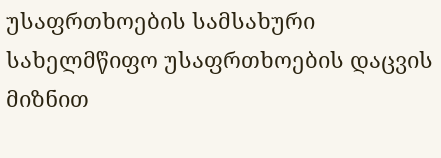უსაფრთხოების სამსახური სახელმწიფო უსაფრთხოების დაცვის მიზნით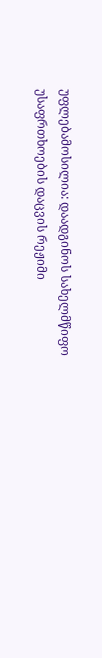უფლებამოსილია: დაადგინოს სახელმწიფო უსაფრთხოების დაცვის რეჟიმი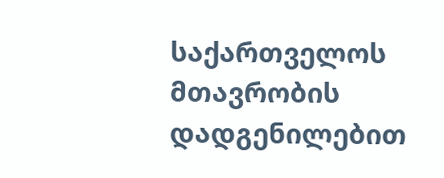საქართველოს მთავრობის დადგენილებით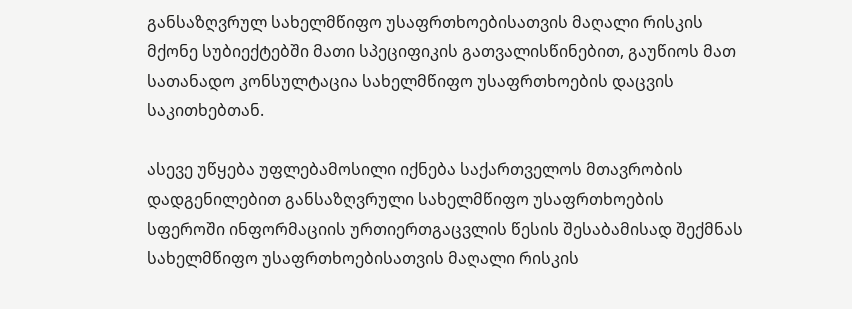განსაზღვრულ სახელმწიფო უსაფრთხოებისათვის მაღალი რისკის მქონე სუბიექტებში მათი სპეციფიკის გათვალისწინებით, გაუწიოს მათ სათანადო კონსულტაცია სახელმწიფო უსაფრთხოების დაცვის საკითხებთან.

ასევე უწყება უფლებამოსილი იქნება საქართველოს მთავრობის დადგენილებით განსაზღვრული სახელმწიფო უსაფრთხოების სფეროში ინფორმაციის ურთიერთგაცვლის წესის შესაბამისად შექმნას სახელმწიფო უსაფრთხოებისათვის მაღალი რისკის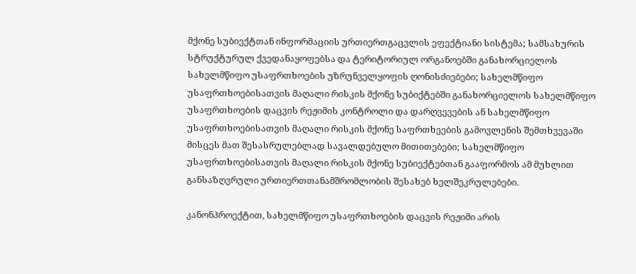მქონე სუბიექტთან ინფორმაციის ურთიერთგაცვლის ეფექტიანი სისტემა; სამსახურის სტრუქტურულ ქვედანაყოფებსა და ტერიტორიულ ორგანოებში განახორციელოს სახელმწიფო უსაფრთხოების უზრუნველყოფის ღონისძიებები; სახელმწიფო უსაფრთხოებისათვის მაღალი რისკის მქონე სუბიქტებში განახორციელოს სახელმწიფო უსაფრთხოების დაცვის რეჟიმის კონტროლი და დარღვევების ან სახელმწიფო უსაფრთხოებისათვის მაღალი რისკის მქონე საფრთხეების გამოვლენის შემთხვევაში მისცეს მათ შესასრულებლად სავალდებულო მითითებები; სახელმწიფო უსაფრთხოებისათვის მაღალი რისკის მქონე სუბიექტებთან გააფორმოს ამ მუხლით განსაზღვრული ურთიერთთანამშრომლობის შესახებ ხელშეკრულებები.

კანონპროექტით, სახელმწიფო უსაფრთხოების დაცვის რეჟიმი არის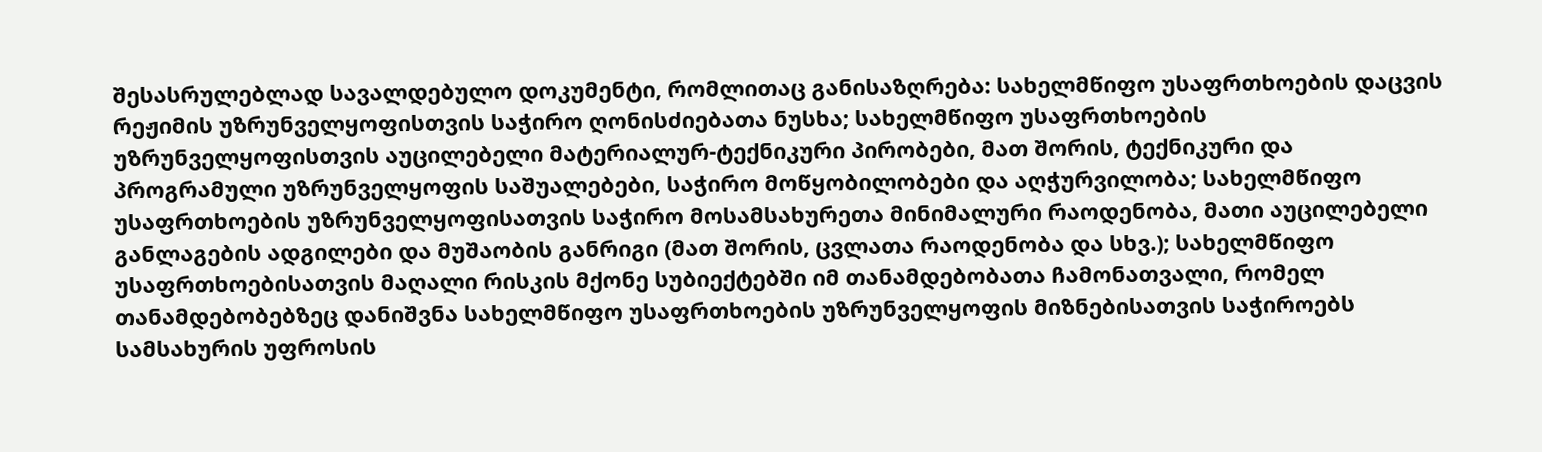შესასრულებლად სავალდებულო დოკუმენტი, რომლითაც განისაზღრება: სახელმწიფო უსაფრთხოების დაცვის რეჟიმის უზრუნველყოფისთვის საჭირო ღონისძიებათა ნუსხა; სახელმწიფო უსაფრთხოების უზრუნველყოფისთვის აუცილებელი მატერიალურ-ტექნიკური პირობები, მათ შორის, ტექნიკური და პროგრამული უზრუნველყოფის საშუალებები, საჭირო მოწყობილობები და აღჭურვილობა; სახელმწიფო უსაფრთხოების უზრუნველყოფისათვის საჭირო მოსამსახურეთა მინიმალური რაოდენობა, მათი აუცილებელი განლაგების ადგილები და მუშაობის განრიგი (მათ შორის, ცვლათა რაოდენობა და სხვ.); სახელმწიფო უსაფრთხოებისათვის მაღალი რისკის მქონე სუბიექტებში იმ თანამდებობათა ჩამონათვალი, რომელ თანამდებობებზეც დანიშვნა სახელმწიფო უსაფრთხოების უზრუნველყოფის მიზნებისათვის საჭიროებს სამსახურის უფროსის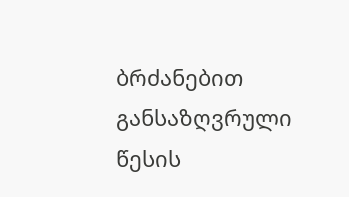ბრძანებით განსაზღვრული წესის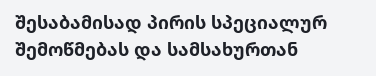შესაბამისად პირის სპეციალურ შემოწმებას და სამსახურთან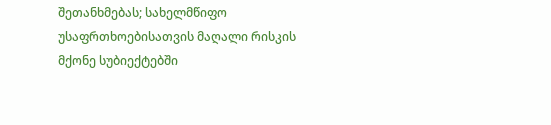შეთანხმებას; სახელმწიფო უსაფრთხოებისათვის მაღალი რისკის მქონე სუბიექტებში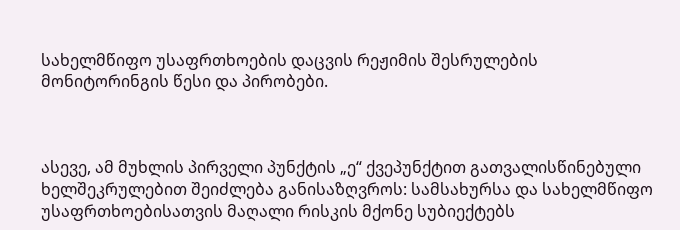სახელმწიფო უსაფრთხოების დაცვის რეჟიმის შესრულების მონიტორინგის წესი და პირობები.



ასევე, ამ მუხლის პირველი პუნქტის „ე“ ქვეპუნქტით გათვალისწინებული ხელშეკრულებით შეიძლება განისაზღვროს: სამსახურსა და სახელმწიფო უსაფრთხოებისათვის მაღალი რისკის მქონე სუბიექტებს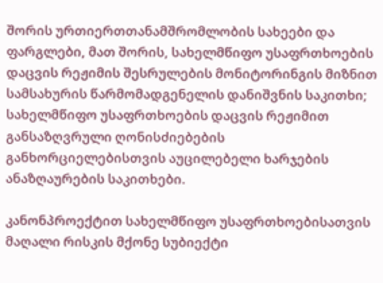შორის ურთიერთთანამშრომლობის სახეები და ფარგლები, მათ შორის, სახელმწიფო უსაფრთხოების დაცვის რეჟიმის შესრულების მონიტორინგის მიზნით სამსახურის წარმომადგენელის დანიშვნის საკითხი; სახელმწიფო უსაფრთხოების დაცვის რეჟიმით განსაზღვრული ღონისძიებების განხორციელებისთვის აუცილებელი ხარჯების ანაზღაურების საკითხები.

კანონპროექტით სახელმწიფო უსაფრთხოებისათვის მაღალი რისკის მქონე სუბიექტი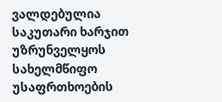ვალდებულია საკუთარი ხარჯით უზრუნველყოს სახელმწიფო უსაფრთხოების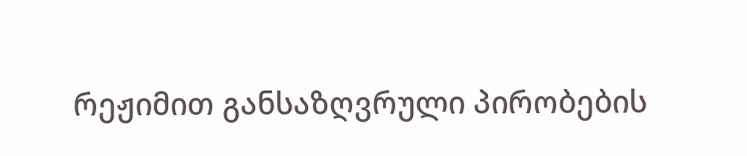რეჟიმით განსაზღვრული პირობების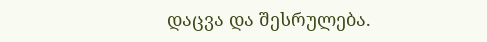დაცვა და შესრულება.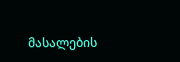მასალების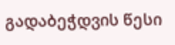გადაბეჭდვის წესი